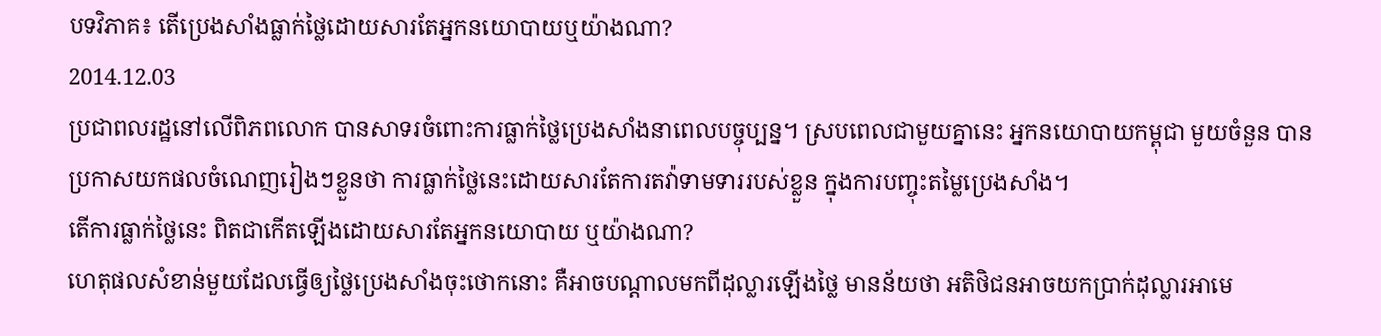បទវិភាគ៖ តើប្រេងសាំងធ្លាក់ថ្លៃដោយសារតែអ្នកនយោបាយឬយ៉ាងណា?
2014.12.03
ប្រជាពលរដ្ឋនៅលើពិភពលោក បានសាទរចំពោះការធ្លាក់ថ្លៃប្រេងសាំងនាពេលបច្ចុប្បន្ន។ ស្របពេលជាមួយគ្នានេះ អ្នកនយោបាយកម្ពុជា មួយចំនួន បានប្រកាសយកផលចំណេញរៀងៗខ្លួនថា ការធ្លាក់ថ្លៃនេះដោយសារតែការតវ៉ាទាមទាររបស់ខ្លួន ក្នុងការបញ្ចុះតម្លៃប្រេងសាំង។
តើការធ្លាក់ថ្លៃនេះ ពិតជាកើតឡើងដោយសារតែអ្នកនយោបាយ ឬយ៉ាងណា?
ហេតុផលសំខាន់មួយដែលធ្វើឲ្យថ្លៃប្រេងសាំងចុះថោកនោះ គឺអាចបណ្ដាលមកពីដុល្លារឡើងថ្លៃ មានន័យថា អតិថិជនអាចយកប្រាក់ដុល្លារអាមេ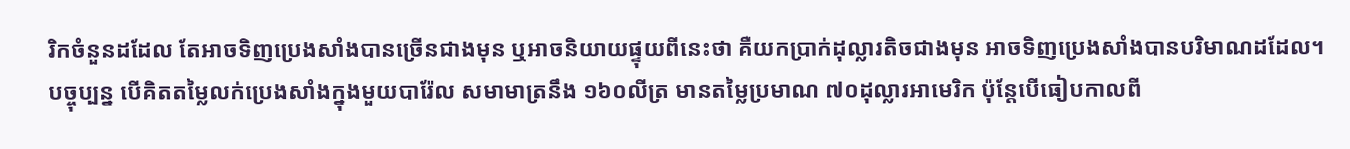រិកចំនួនដដែល តែអាចទិញប្រេងសាំងបានច្រើនជាងមុន ឬអាចនិយាយផ្ទុយពីនេះថា គឺយកប្រាក់ដុល្លារតិចជាងមុន អាចទិញប្រេងសាំងបានបរិមាណដដែល។
បច្ចុប្បន្ន បើគិតតម្លៃលក់ប្រេងសាំងក្នុងមួយបារ៉ែល សមាមាត្រនឹង ១៦០លីត្រ មានតម្លៃប្រមាណ ៧០ដុល្លារអាមេរិក ប៉ុន្តែបើធៀបកាលពី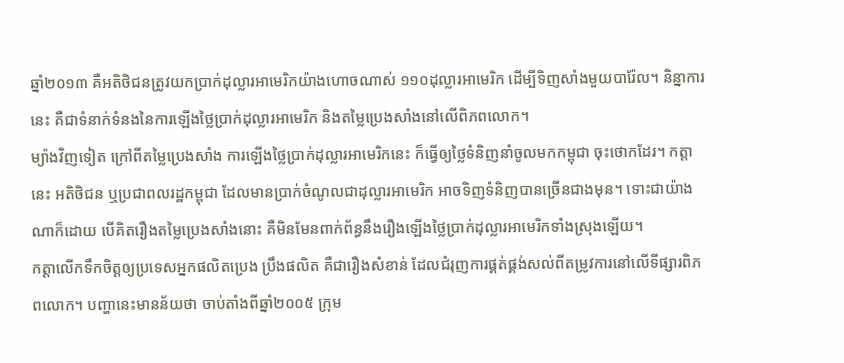ឆ្នាំ២០១៣ គឺអតិថិជនត្រូវយកប្រាក់ដុល្លារអាមេរិកយ៉ាងហោចណាស់ ១១០ដុល្លារអាមេរិក ដើម្បីទិញសាំងមួយបារ៉ែល។ និន្នាការនេះ គឺជាទំនាក់ទំនងនៃការឡើងថ្លៃប្រាក់ដុល្លារអាមេរិក និងតម្លៃប្រេងសាំងនៅលើពិភពលោក។
ម្យ៉ាងវិញទៀត ក្រៅពីតម្លៃប្រេងសាំង ការឡើងថ្លៃប្រាក់ដុល្លារអាមេរិកនេះ ក៏ធ្វើឲ្យថ្លៃទំនិញនាំចូលមកកម្ពុជា ចុះថោកដែរ។ កត្តានេះ អតិថិជន ឬប្រជាពលរដ្ឋកម្ពុជា ដែលមានប្រាក់ចំណូលជាដុល្លារអាមេរិក អាចទិញទំនិញបានច្រើនជាងមុន។ ទោះជាយ៉ាងណាក៏ដោយ បើគិតរឿងតម្លៃប្រេងសាំងនោះ គឺមិនមែនពាក់ព័ន្ធនឹងរឿងឡើងថ្លៃប្រាក់ដុល្លារអាមេរិកទាំងស្រុងឡើយ។
កត្តាលើកទឹកចិត្តឲ្យប្រទេសអ្នកផលិតប្រេង ប្រឹងផលិត គឺជារឿងសំខាន់ ដែលជំរុញការផ្គត់ផ្គង់សល់ពីតម្រូវការនៅលើទីផ្សារពិភពលោក។ បញ្ហានេះមានន័យថា ចាប់តាំងពីឆ្នាំ២០០៥ ក្រុម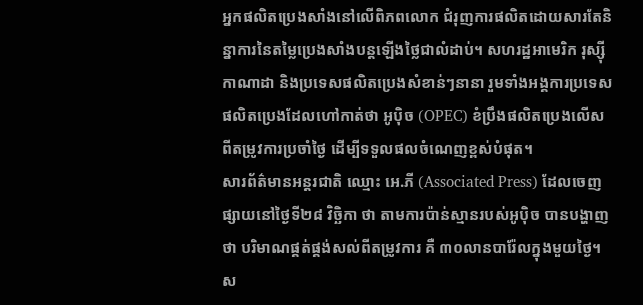អ្នកផលិតប្រេងសាំងនៅលើពិភពលោក ជំរុញការផលិតដោយសារតែនិន្នាការនៃតម្លៃប្រេងសាំងបន្តឡើងថ្លៃជាលំដាប់។ សហរដ្ឋអាមេរិក រុស្ស៊ី កាណាដា និងប្រទេសផលិតប្រេងសំខាន់ៗនានា រួមទាំងអង្គការប្រទេសផលិតប្រេងដែលហៅកាត់ថា អូប៉ិច (OPEC) ខំប្រឹងផលិតប្រេងលើសពីតម្រូវការប្រចាំថ្ងៃ ដើម្បីទទួលផលចំណេញខ្ពស់បំផុត។
សារព័ត៌មានអន្តរជាតិ ឈ្មោះ អេ.ភី (Associated Press) ដែលចេញផ្សាយនៅថ្ងៃទី២៨ វិច្ឆិកា ថា តាមការប៉ាន់ស្មានរបស់អូប៉ិច បានបង្ហាញថា បរិមាណផ្គត់ផ្គង់សល់ពីតម្រូវការ គឺ ៣០លានបារ៉ែលក្នុងមួយថ្ងៃ។ ស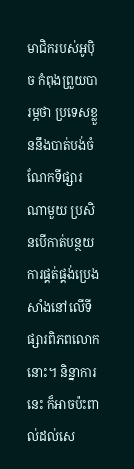មាជិករបស់អូប៉ិច កំពុងព្រួយបារម្ភថា ប្រទេសខ្លួននឹងបាត់បង់ចំណែកទីផ្សារណាមួយ ប្រសិនបើកាត់បន្ថយការផ្គត់ផ្គង់ប្រេងសាំងនៅលើទីផ្សារពិភពលោកនោះ។ និន្នាការនេះ ក៏អាចប៉ះពាល់ដល់សេ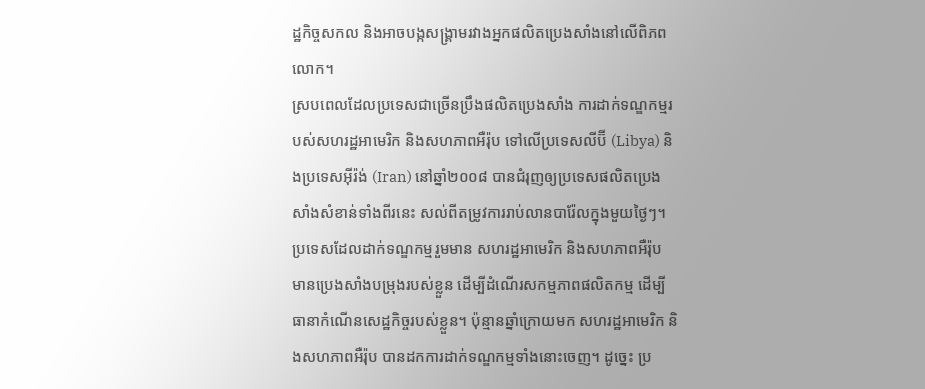ដ្ឋកិច្ចសកល និងអាចបង្កសង្គ្រាមរវាងអ្នកផលិតប្រេងសាំងនៅលើពិភពលោក។
ស្របពេលដែលប្រទេសជាច្រើនប្រឹងផលិតប្រេងសាំង ការដាក់ទណ្ឌកម្មរបស់សហរដ្ឋអាមេរិក និងសហភាពអឺរ៉ុប ទៅលើប្រទេសលីប៊ី (Libya) និងប្រទេសអ៊ីរ៉ង់ (Iran) នៅឆ្នាំ២០០៨ បានជំរុញឲ្យប្រទេសផលិតប្រេងសាំងសំខាន់ទាំងពីរនេះ សល់ពីតម្រូវការរាប់លានបារ៉ែលក្នុងមួយថ្ងៃៗ។ ប្រទេសដែលដាក់ទណ្ឌកម្មរួមមាន សហរដ្ឋអាមេរិក និងសហភាពអឺរ៉ុប មានប្រេងសាំងបម្រុងរបស់ខ្លួន ដើម្បីដំណើរសកម្មភាពផលិតកម្ម ដើម្បីធានាកំណើនសេដ្ឋកិច្ចរបស់ខ្លួន។ ប៉ុន្មានឆ្នាំក្រោយមក សហរដ្ឋអាមេរិក និងសហភាពអឺរ៉ុប បានដកការដាក់ទណ្ឌកម្មទាំងនោះចេញ។ ដូច្នេះ ប្រ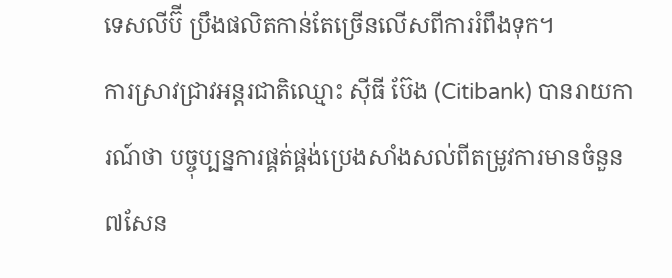ទេសលីប៊ី ប្រឹងផលិតកាន់តែច្រើនលើសពីការរំពឹងទុក។
ការស្រាវជ្រាវអន្តរជាតិឈ្មោះ ស៊ីធី ប៊ែង (Citibank) បានរាយការណ៍ថា បច្ចុប្បន្នការផ្គត់ផ្គង់ប្រេងសាំងសល់ពីតម្រូវការមានចំនួន ៧សែន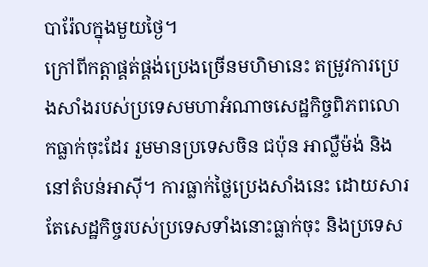បារ៉ែលក្នុងមួយថ្ងៃ។
ក្រៅពីកត្តាផ្គត់ផ្គង់ប្រេងច្រើនមហិមានេះ តម្រូវការប្រេងសាំងរបស់ប្រទេសមហាអំណាចសេដ្ឋកិច្ចពិភពលោកធ្លាក់ចុះដែរ រួមមានប្រទេសចិន ជប៉ុន អាល្លឺម៉ង់ និងនៅតំបន់អាស៊ី។ ការធ្លាក់ថ្លៃប្រេងសាំងនេះ ដោយសារតែសេដ្ឋកិច្ចរបស់ប្រទេសទាំងនោះធ្លាក់ចុះ និងប្រទេស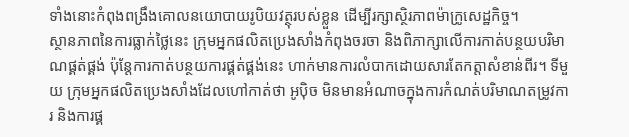ទាំងនោះកំពុងពង្រឹងគោលនយោបាយរូបិយវត្ថុរបស់ខ្លួន ដើម្បីរក្សាស្ថិរភាពម៉ាក្រូសេដ្ឋកិច្ច។
ស្ថានភាពនៃការធ្លាក់ថ្លៃនេះ ក្រុមអ្នកផលិតប្រេងសាំងកំពុងចរចា និងពិភាក្សាលើការកាត់បន្ថយបរិមាណផ្គត់ផ្គង់ ប៉ុន្តែការកាត់បន្ថយការផ្គត់ផ្គង់នេះ ហាក់មានការលំបាកដោយសារតែកត្តាសំខាន់ពីរ។ ទីមួយ ក្រុមអ្នកផលិតប្រេងសាំងដែលហៅកាត់ថា អូប៉ិច មិនមានអំណាចក្នុងការកំណត់បរិមាណតម្រូវការ និងការផ្គ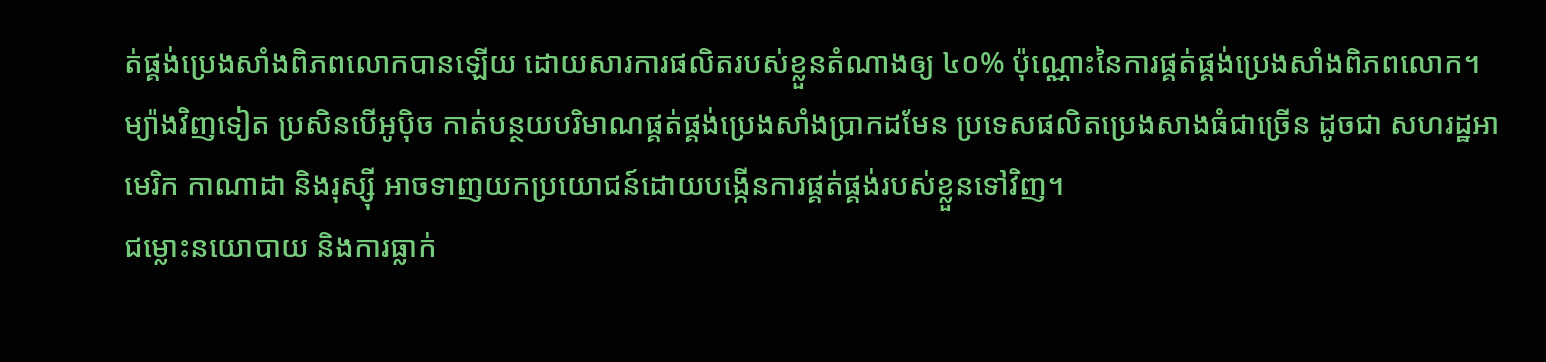ត់ផ្គង់ប្រេងសាំងពិភពលោកបានឡើយ ដោយសារការផលិតរបស់ខ្លួនតំណាងឲ្យ ៤០% ប៉ុណ្ណោះនៃការផ្គត់ផ្គង់ប្រេងសាំងពិភពលោក។ ម្យ៉ាងវិញទៀត ប្រសិនបើអូប៉ិច កាត់បន្ថយបរិមាណផ្គត់ផ្គង់ប្រេងសាំងប្រាកដមែន ប្រទេសផលិតប្រេងសាងធំជាច្រើន ដូចជា សហរដ្ឋអាមេរិក កាណាដា និងរុស្ស៊ី អាចទាញយកប្រយោជន៍ដោយបង្កើនការផ្គត់ផ្គង់របស់ខ្លួនទៅវិញ។
ជម្លោះនយោបាយ និងការធ្លាក់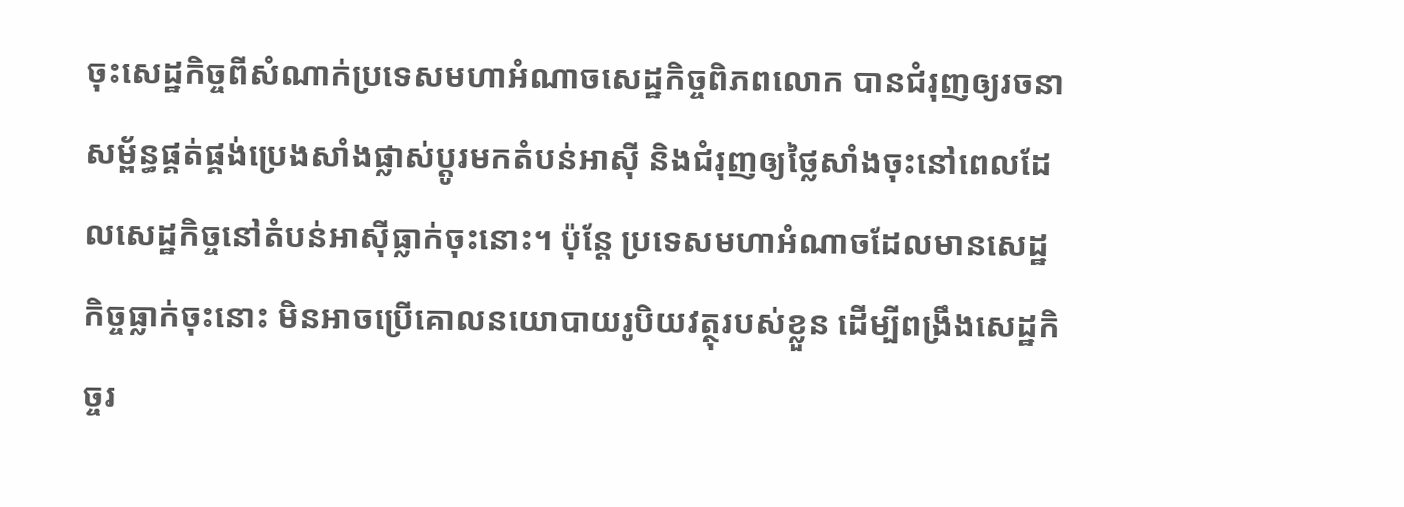ចុះសេដ្ឋកិច្ចពីសំណាក់ប្រទេសមហាអំណាចសេដ្ឋកិច្ចពិភពលោក បានជំរុញឲ្យរចនាសម្ព័ន្ធផ្គត់ផ្គង់ប្រេងសាំងផ្លាស់ប្ដូរមកតំបន់អាស៊ី និងជំរុញឲ្យថ្លៃសាំងចុះនៅពេលដែលសេដ្ឋកិច្ចនៅតំបន់អាស៊ីធ្លាក់ចុះនោះ។ ប៉ុន្តែ ប្រទេសមហាអំណាចដែលមានសេដ្ឋកិច្ចធ្លាក់ចុះនោះ មិនអាចប្រើគោលនយោបាយរូបិយវត្ថុរបស់ខ្លួន ដើម្បីពង្រឹងសេដ្ឋកិច្ចរ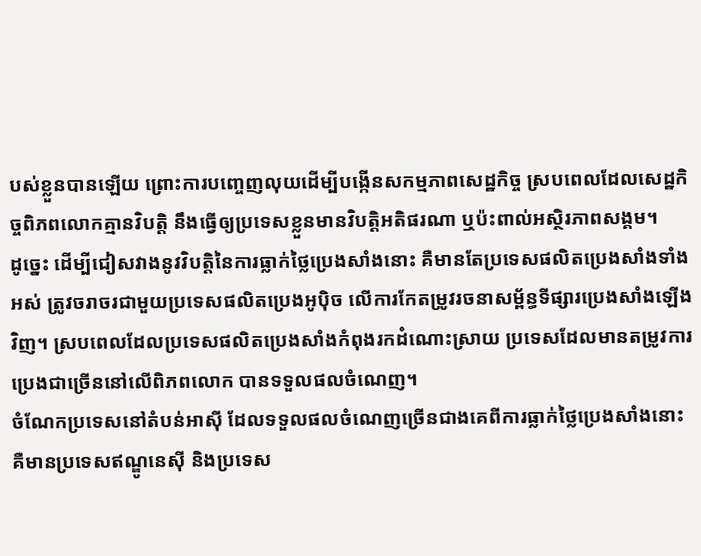បស់ខ្លួនបានឡើយ ព្រោះការបញ្ចេញលុយដើម្បីបង្កើនសកម្មភាពសេដ្ឋកិច្ច ស្របពេលដែលសេដ្ឋកិច្ចពិភពលោកគ្មានវិបត្តិ នឹងធ្វើឲ្យប្រទេសខ្លួនមានវិបត្តិអតិផរណា ឬប៉ះពាល់អស្ថិរភាពសង្គម។
ដូច្នេះ ដើម្បីជៀសវាងនូវវិបត្តិនៃការធ្លាក់ថ្លៃប្រេងសាំងនោះ គឺមានតែប្រទេសផលិតប្រេងសាំងទាំងអស់ ត្រូវចរាចរជាមួយប្រទេសផលិតប្រេងអូប៉ិច លើការកែតម្រូវរចនាសម្ព័ន្ធទីផ្សារប្រេងសាំងឡើងវិញ។ ស្របពេលដែលប្រទេសផលិតប្រេងសាំងកំពុងរកដំណោះស្រាយ ប្រទេសដែលមានតម្រូវការប្រេងជាច្រើននៅលើពិភពលោក បានទទួលផលចំណេញ។
ចំណែកប្រទេសនៅតំបន់អាស៊ី ដែលទទួលផលចំណេញច្រើនជាងគេពីការធ្លាក់ថ្លៃប្រេងសាំងនោះ គឺមានប្រទេសឥណ្ឌូនេស៊ី និងប្រទេស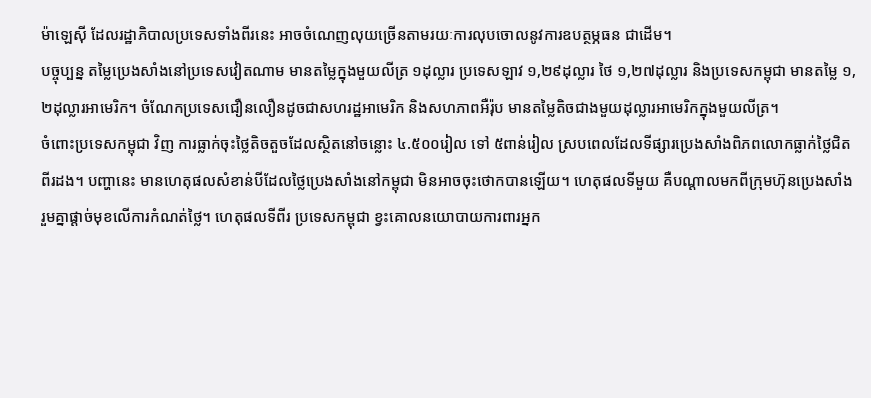ម៉ាឡេស៊ី ដែលរដ្ឋាភិបាលប្រទេសទាំងពីរនេះ អាចចំណេញលុយច្រើនតាមរយៈការលុបចោលនូវការឧបត្ថម្ភធន ជាដើម។
បច្ចុប្បន្ន តម្លៃប្រេងសាំងនៅប្រទេសវៀតណាម មានតម្លៃក្នុងមួយលីត្រ ១ដុល្លារ ប្រទេសឡាវ ១,២៩ដុល្លារ ថៃ ១,២៧ដុល្លារ និងប្រទេសកម្ពុជា មានតម្លៃ ១,២ដុល្លារអាមេរិក។ ចំណែកប្រទេសជឿនលឿនដូចជាសហរដ្ឋអាមេរិក និងសហភាពអឺរ៉ុប មានតម្លៃតិចជាងមួយដុល្លារអាមេរិកក្នុងមួយលីត្រ។
ចំពោះប្រទេសកម្ពុជា វិញ ការធ្លាក់ចុះថ្លៃតិចតួចដែលស្ថិតនៅចន្លោះ ៤.៥០០រៀល ទៅ ៥ពាន់រៀល ស្របពេលដែលទីផ្សារប្រេងសាំងពិភពលោកធ្លាក់ថ្លៃជិតពីរដង។ បញ្ហានេះ មានហេតុផលសំខាន់បីដែលថ្លៃប្រេងសាំងនៅកម្ពុជា មិនអាចចុះថោកបានឡើយ។ ហេតុផលទីមួយ គឺបណ្ដាលមកពីក្រុមហ៊ុនប្រេងសាំងរួមគ្នាផ្ដាច់មុខលើការកំណត់ថ្លៃ។ ហេតុផលទីពីរ ប្រទេសកម្ពុជា ខ្វះគោលនយោបាយការពារអ្នក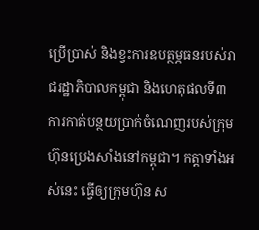ប្រើប្រាស់ និងខ្វះការឧបត្ថម្ភធនរបស់រាជរដ្ឋាភិបាលកម្ពុជា និងហេតុផលទី៣ ការកាត់បន្ថយប្រាក់ចំណេញរបស់ក្រុមហ៊ុនប្រេងសាំងនៅកម្ពុជា។ កត្តាទាំងអស់នេះ ធ្វើឲ្យក្រុមហ៊ុន ស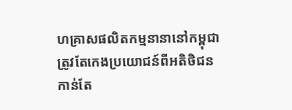ហគ្រាសផលិតកម្មនានានៅកម្ពុជា ត្រូវតែកេងប្រយោជន៍ពីអតិថិជនកាន់តែ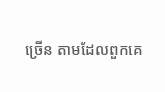ច្រើន តាមដែលពួកគេ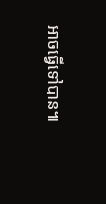អាចធ្វើទៅបាន៕